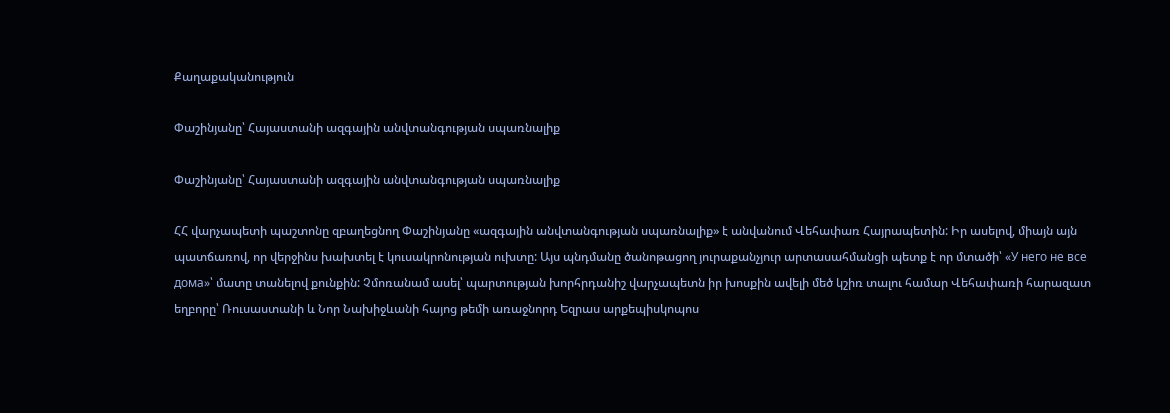Քաղաքականություն

Փաշինյանը՝ Հայաստանի ազգային անվտանգության սպառնալիք

Փաշինյանը՝ Հայաստանի ազգային անվտանգության սպառնալիք

ՀՀ վարչապետի պաշտոնը զբաղեցնող Փաշինյանը «ազգային անվտանգության սպառնալիք» է անվանում Վեհափառ Հայրապետին: Իր ասելով, միայն այն պատճառով, որ վերջինս խախտել է կուսակրոնության ուխտը: Այս պնդմանը ծանոթացող յուրաքանչյուր արտասահմանցի պետք է որ մտածի՝ «У него не все дома»՝ մատը տանելով քունքին: Չմոռանամ ասել՝ պարտության խորհրդանիշ վարչապետն իր խոսքին ավելի մեծ կշիռ տալու համար Վեհափառի հարազատ եղբորը՝ Ռուսաստանի և Նոր Նախիջևանի հայոց թեմի առաջնորդ Եզրաս արքեպիսկոպոս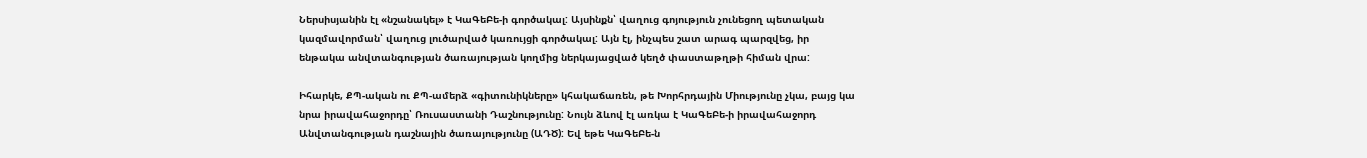Ներսիսյանին էլ «նշանակել» է ԿաԳեԲե-ի գործակալ: Այսինքն՝ վաղուց գոյություն չունեցող պետական կազմավորման՝ վաղուց լուծարված կառույցի գործակալ: Այն էլ, ինչպես շատ արագ պարզվեց, իր ենթակա անվտանգության ծառայության կողմից ներկայացված կեղծ փաստաթղթի հիման վրա:

Իհարկե, ՔՊ-ական ու ՔՊ-ամերձ «գիտունիկները» կհակաճառեն, թե Խորհրդային Միությունը չկա, բայց կա նրա իրավահաջորդը՝ Ռուսաստանի Դաշնությունը: Նույն ձևով էլ առկա է ԿաԳեԲե-ի իրավահաջորդ Անվտանգության դաշնային ծառայությունը (ԱԴԾ): Եվ եթե ԿաԳեԲե-ն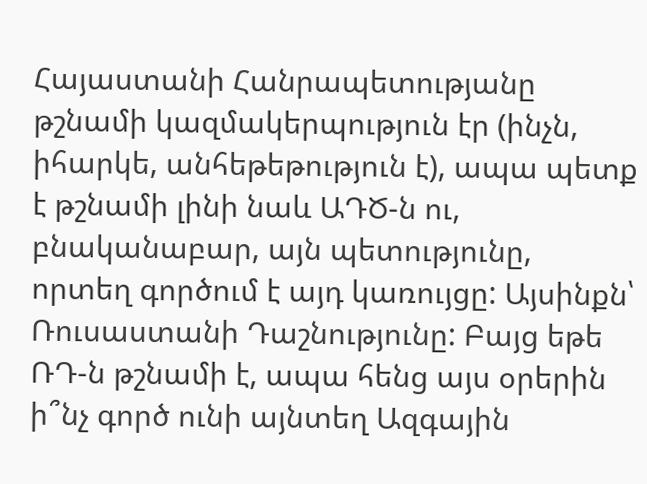Հայաստանի Հանրապետությանը թշնամի կազմակերպություն էր (ինչն, իհարկե, անհեթեթություն է), ապա պետք է թշնամի լինի նաև ԱԴԾ-ն ու, բնականաբար, այն պետությունը, որտեղ գործում է այդ կառույցը: Այսինքն՝ Ռուսաստանի Դաշնությունը: Բայց եթե ՌԴ-ն թշնամի է, ապա հենց այս օրերին ի՞նչ գործ ունի այնտեղ Ազգային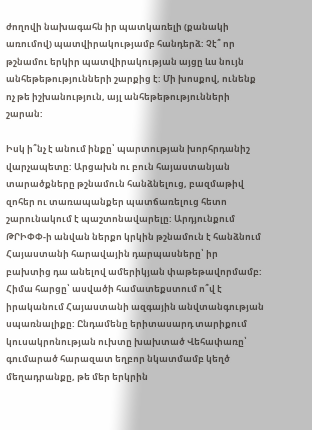ժողովի նախագահն իր պատկառելի (քանակի առումով) պատվիրակությամբ հանդերձ: Չէ՞ որ թշնամու երկիր պատվիրակության այցը ևս նույն անհեթեթությունների շարքից է: Մի խոսքով, ունենք ոչ թե իշխանություն, այլ անհեթեթությունների շարան:

Իսկ ի՞նչ է անում ինքը՝ պարտության խորհրդանիշ վարչապետը: Արցախն ու բուն հայաստանյան տարածքները թշնամուն հանձնելուց, բազմաթիվ զոհեր ու տառապանքեր պատճառելուց հետո շարունակում է պաշտոնավարելը: Արդյունքում ԹՐԻՓՓ-ի անվան ներքո կրկին թշնամուն է հանձնում Հայաստանի հարավային դարպասները՝ իր բախտից դա անելով ամերիկյան փաթեթավորմամբ: Հիմա հարցը՝ ասվածի համատեքստում ո՞վ է իրականում Հայաստանի ազգային անվտանգության սպառնալիքը: Ընդամենը երիտասարդ տարիքում կուսակրոնության ուխտը խախտած Վեհափառը՝ գումարած հարազատ եղբոր նկատմամբ կեղծ մեղադրանքը, թե մեր երկրին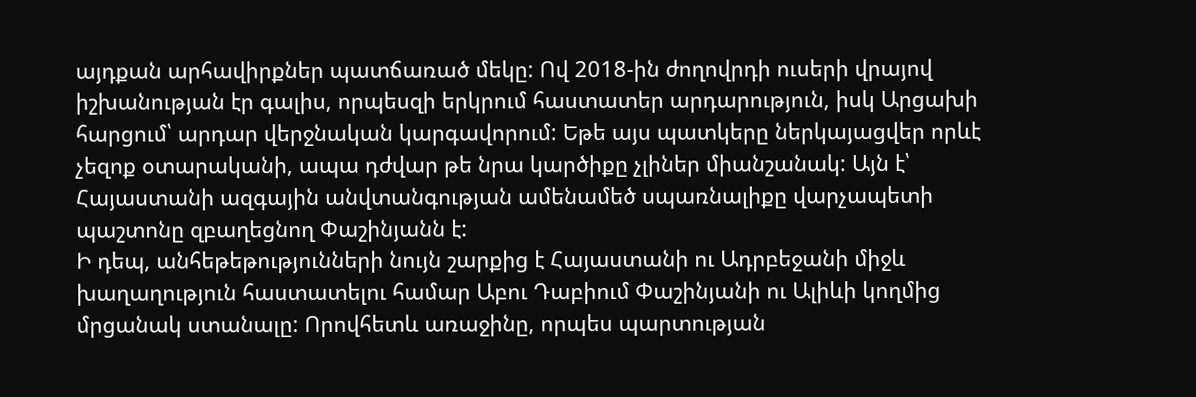այդքան արհավիրքներ պատճառած մեկը: Ով 2018-ին ժողովրդի ուսերի վրայով իշխանության էր գալիս, որպեսզի երկրում հաստատեր արդարություն, իսկ Արցախի հարցում՝ արդար վերջնական կարգավորում: Եթե այս պատկերը ներկայացվեր որևէ չեզոք օտարականի, ապա դժվար թե նրա կարծիքը չլիներ միանշանակ: Այն է՝ Հայաստանի ազգային անվտանգության ամենամեծ սպառնալիքը վարչապետի պաշտոնը զբաղեցնող Փաշինյանն է:
Ի դեպ, անհեթեթությունների նույն շարքից է Հայաստանի ու Ադրբեջանի միջև խաղաղություն հաստատելու համար Աբու Դաբիում Փաշինյանի ու Ալիևի կողմից մրցանակ ստանալը: Որովհետև առաջինը, որպես պարտության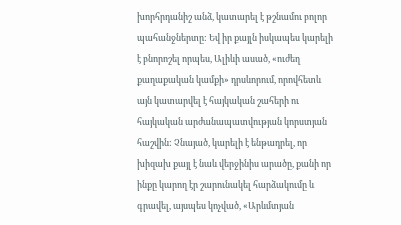խորհրդանիշ անձ, կատարել է թշնամու բոլոր պահանջներտը: Եվ իր քայլն իսկապես կարելի է բնորոշել որպես, Ալիևի ասած, «ուժեղ քաղաքական կամքի» դրսևորում, որովհետև այն կատարվել է հայկական շահերի ու հայկական արժանապատվության կորստյան հաշվին: Չնայած, կարելի է ենթադրել, որ խիզախ քայլ է նաև վերջինիս արածը, քանի որ ինքը կարող էր շարունակել հարձակումը և գրավել, այսպես կոչված, «Արևմտյան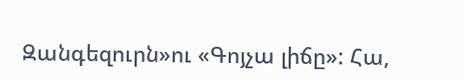Զանգեզուրն»ու «Գոյչա լիճը»: Հա,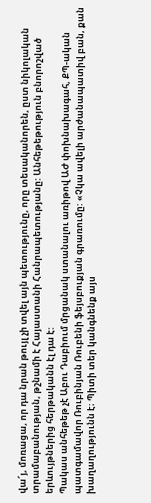վա՜յ, մոռացա, որ դա նրան թույլ չի տվել այն պետությունը, որը տեսականորեն, ըստ նիկոլական տրամաբանության, թշնամի է Հայաստանի Հանրապետությանը: Անհեթեթություն բնորոշված երևույթներից հերթականն էլ դա է:
Պակաս անհեթեթ չէ Աբու Դաբիում մրցանակ ստանալու առիթով ԱԺ փոխնախագահ, ՔՊ-ական պատգամավոր Ռուբինյան Ռուբենի ֆեյսբուքյան գրառումը: «Չկա ավելի արժանապատիվ բան, քան խաղաղությունն է։ Պիտի տեր կանգնենք այս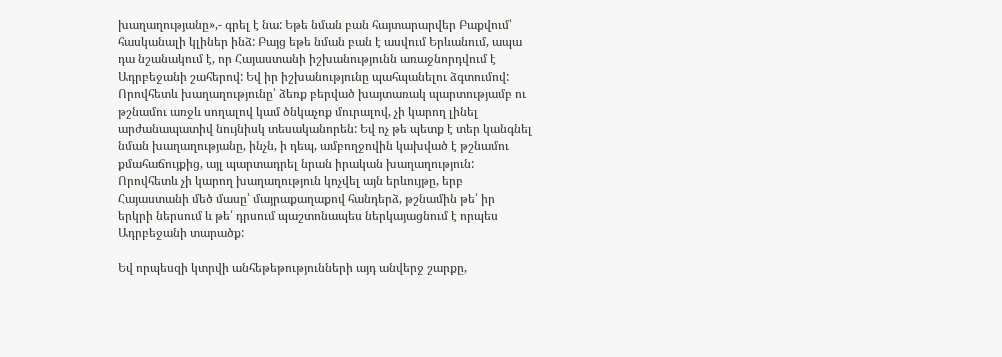խաղաղությանը»,- գրել է նա: Եթե նման բան հայտարարվեր Բաքվում՝ հասկանալի կլիներ ինձ: Բայց եթե նման բան է ասվում Երևանում, ապա դա նշանակում է, որ Հայաստանի իշխանությունն առաջնորդվում է Ադրբեջանի շահերով: Եվ իր իշխանությունը պահպանելու ձգտումով: Որովհետև խաղաղությունը՝ ձեռք բերված խայտառակ պարտությամբ ու թշնամու առջև սողալով կամ ծնկաչոք մուրալով, չի կարող լինել արժանապատիվ նույնիսկ տեսականորեն: Եվ ոչ թե պետք է տեր կանգնել նման խաղաղությանը, ինչն, ի դեպ, ամբողջովին կախված է թշնամու քմահաճույքից, այլ պարտադրել նրան իրական խաղաղություն: Որովհետև չի կարող խաղաղություն կոչվել այն երևույթը, երբ Հայաստանի մեծ մասը՝ մայրաքաղաքով հանդերձ, թշնամին թե՛ իր երկրի ներսում և թե՛ դրսում պաշտոնապես ներկայացնում է որպես Ադրբեջանի տարածք:

Եվ որպեսզի կտրվի անհեթեթությունների այդ անվերջ շարքը,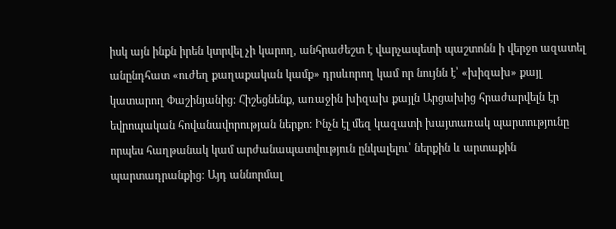իսկ այն ինքն իրեն կտրվել չի կարող, անհրաժեշտ է վարչապետի պաշտոնն ի վերջո ազատել անընդհատ «ուժեղ քաղաքական կամք» դրսևորող կամ որ նույնն է՝ «խիզախ» քայլ կատարող Փաշինյանից: Հիշեցնենք, առաջին խիզախ քայլն Արցախից հրաժարվելն էր եվրոպական հովանավորության ներքո: Ինչն էլ մեզ կազատի խայտառակ պարտությունը որպես հաղթանակ կամ արժանապատվություն ընկալելու՝ ներքին և արտաքին պարտադրանքից: Այդ աննորմալ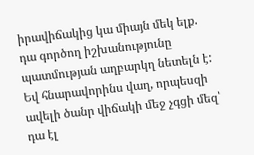իրավիճակից կա միայն մեկ ելք. դա գործող իշխանությունը պատմության աղբարկղ նետելն է: Եվ հնարավորինս վաղ, որպեսզի ավելի ծանր վիճակի մեջ չգցի մեզ՝ դա էլ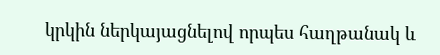կրկին ներկայացնելով որպես հաղթանակ և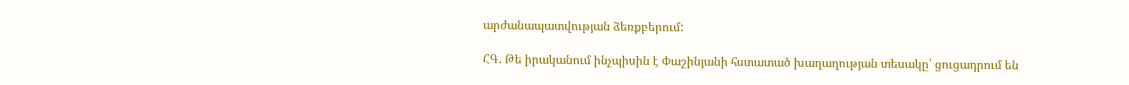արժանապատվության ձեռքբերում:

ՀԳ. Թե իրականում ինչպիսին է Փաշինյանի հստատած խաղաղության տեսակը՝ ցուցադրում են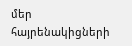մեր հայրենակիցների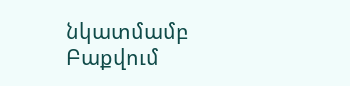նկատմամբ Բաքվում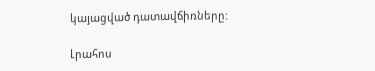կայացված դատավճիռները:

Լրահոս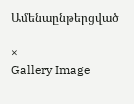Ամենաընթերցված

×
Gallery Image